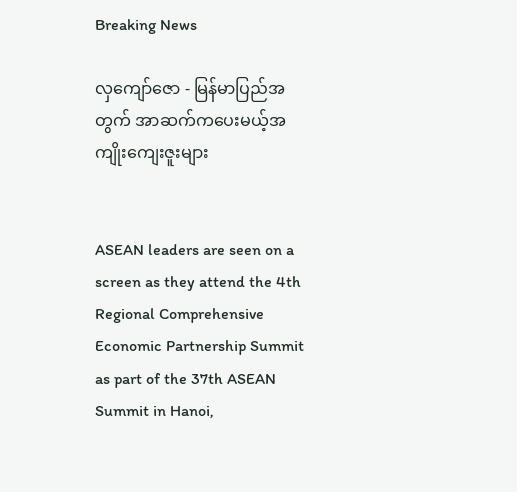Breaking News

လှကျော်ဇော - မြန်မာပြည်အတွက် အာဆက်ကပေးမယ့်အကျိုးကျေးဇူးများ


ASEAN leaders are seen on a screen as they attend the 4th Regional Comprehensive Economic Partnership Summit as part of the 37th ASEAN Summit in Hanoi,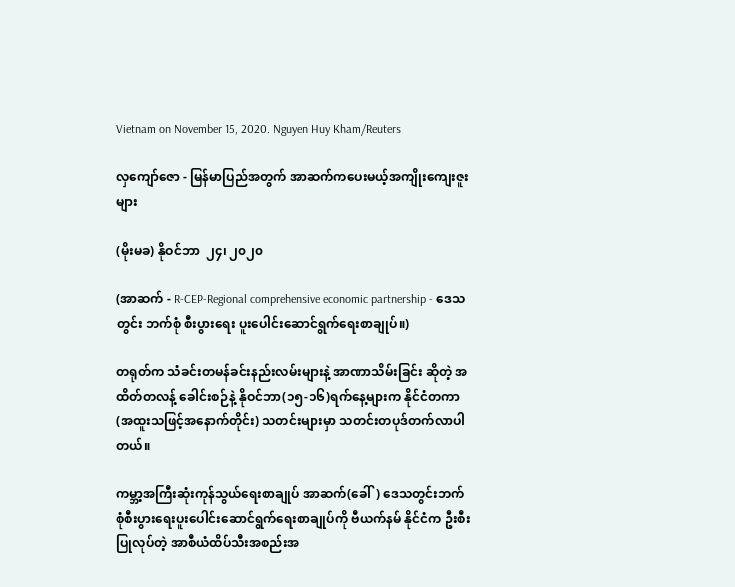Vietnam on November 15, 2020. Nguyen Huy Kham/Reuters

လှကျော်ဇော - မြန်မာပြည်အတွက် အာဆက်ကပေးမယ့်အကျိုးကျေးဇူးများ

(မိုးမခ) နိုဝင်ဘာ  ၂၄၊ ၂၀၂၀

(အာဆက် - R-CEP-Regional comprehensive economic partnership - ဒေသတွင်း ဘက်စုံ စီးပွားရေး ပူးပေါင်းဆောင်ရွက်ရေးစာချုပ်။)

တရုတ်က သံခင်းတမန်ခင်းနည်းလမ်းများနဲ့ အာဏာသိမ်းခြင်း ဆိုတဲ့ အထိတ်တလန့် ခေါင်းစဉ်နဲ့ နိုဝင်ဘာ(၁၅-၁၆)ရက်နေ့များက နိုင်ငံတကာ(အထူးသဖြင့်အနောက်တိုင်း) သတင်းများမှာ သတင်းတပုဒ်တက်လာပါတယ်။

ကမ္ဘာ့အကြီးဆုံးကုန်သွယ်ရေးစာချုပ် အာဆက်(ခေါ်) ဒေသတွင်းဘက်စုံစီးပွားရေးပူးပေါင်းဆောင်ရွက်ရေးစာချုပ်ကို ဗီယက်နမ် နိုင်ငံက ဦးစီးပြုလုပ်တဲ့ အာစီယံထိပ်သီးအစည်းအ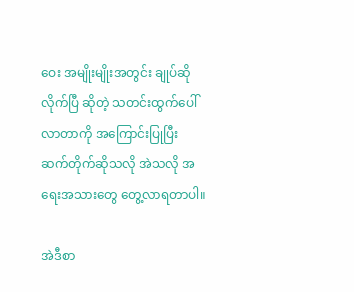ဝေး အမျိုးမျိုးအတွင်း ချုပ်ဆိုလိုက်ပြီ ဆိုတဲ့ သတင်းထွက်ပေါ်လာတာကို အကြောင်းပြုပြီး ဆက်တိုက်ဆိုသလို အဲသလို အရေးအသားတွေ တွေ့လာရတာပါ။

အဲဒီစာ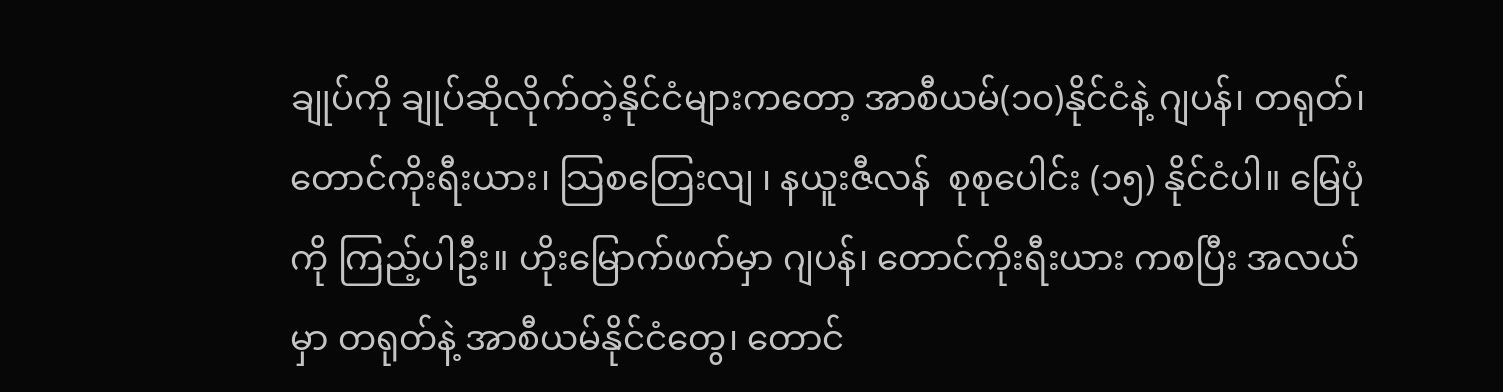ချုပ်ကို ချုပ်ဆိုလိုက်တဲ့နိုင်ငံများကတော့ အာစီယမ်(၁၀)နိုင်ငံနဲ့ ဂျပန်၊ တရုတ်၊ တောင်ကိုးရီးယား၊ သြစတြေးလျ ၊ နယူးဇီလန်  စုစုပေါင်း (၁၅) နိုင်ငံပါ။ မြေပုံကို ကြည့်ပါဦး။ ဟိုးမြောက်ဖက်မှာ ဂျပန်၊ တောင်ကိုးရီးယား ကစပြီး အလယ်မှာ တရုတ်နဲ့ အာစီယမ်နိုင်ငံတွေ၊ တောင်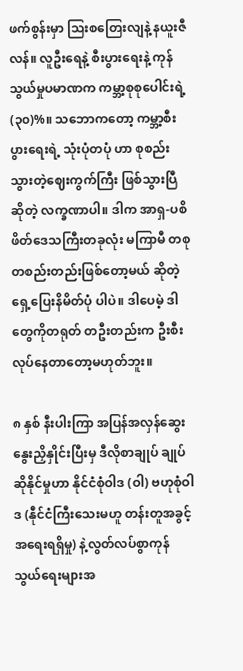ဖက်စွန်းမှာ သြးစတြေးလျနဲ့ နယူးဇီလန်။ လူဦးရေနဲ့ စီးပွားရေးနဲ့ ကုန်သွယ်မှုပမာဏက ကမ္ဘာ့စုစုပေါင်းရဲ့ (၃၀)%။ သဘောကတော့ ကမ္ဘာ့စီးပွားရေးရဲ့ သုံးပုံတပုံ ဟာ စုစည်းသွားတဲ့ဈေးကွက်ကြီး ဖြစ်သွားပြီ ဆိုတဲ့ လက္ခဏာပါ။ ဒါက အာရှ-ပစိဖိတ်ဒေသကြီးတခုလုံး မကြာမီ တစုတစည်းတည်းဖြစ်တော့မယ် ဆိုတဲ့ ရှေ့ပြေးနိမိတ်ပုံ ပါပဲ။ ဒါပေမဲ့ ဒါတွေကိုတရုတ် တဦးတည်းက ဦးစီးလုပ်နေတာတော့မဟုတ်ဘူး။

၈ နှစ် နီးပါးကြာ အပြန်အလှန်ဆွေးနွေးညှိနှိုင်းပြီးမှ ဒီလိုစာချုပ် ချုပ်ဆိုနိုင်မှုဟာ နိုင်ငံစုံဝါဒ (ဝါ) ဗဟုစုံဝါဒ (နီုင်ငံကြီးသေးမဟူ တန်းတူအခွင့်အရေးရရှိမှု) နဲ့လွတ်လပ်စွာကုန်သွယ်ရေးများအ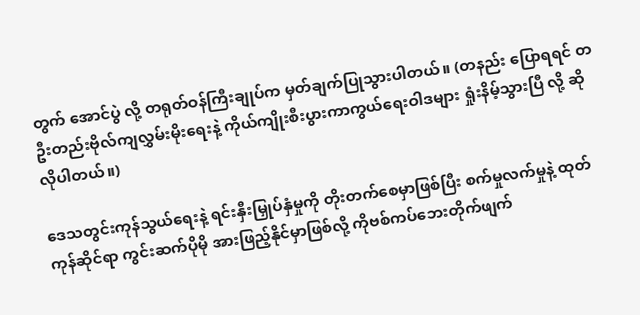တွက် အောင်ပွဲ လို့ တရုတ်ဝန်ကြီးချုပ်က မှတ်ချက်ပြုသွားပါတယ်။ (တနည်း ပြောရရင် တဦးတည်းဗိုလ်ကျလွှမ်းမိုးရေးနဲ့ ကိုယ်ကျိုးစီးပွားကာကွယ်ရေးဝါဒများ ရှုံးနိမ့်သွားပြီ လို့ ဆိုလိုပါတယ်။)

ဒေသတွင်းကုန်သွယ်ရေးနဲ့ ရင်းနှီးမြှုပ်နှံမှုကို တိုးတက်စေမှာဖြစ်ပြီး စက်မှုလက်မှုနဲ့ ထုတ်ကုန်ဆိုင်ရာ ကွင်းဆက်ပိုမို အားဖြည့်နိုင်မှာဖြစ်လို့ ကိုဗစ်ကပ်ဘေးတိုက်ဖျက်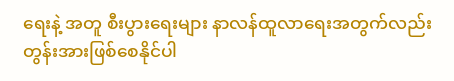ရေးနဲ့ အတူ စီးပွားရေးများ နာလန်ထူလာရေးအတွက်လည်းတွန်းအားဖြစ်စေနိုင်ပါ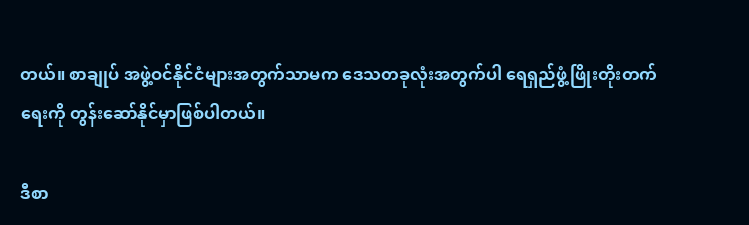တယ်။ စာချုပ် အဖွဲ့ဝင်နိုင်ငံများအတွက်သာမက ဒေသတခုလုံးအတွက်ပါ ရေရှည်ဖွံ့ဖြိုးတိုးတက်ရေးကို တွန်းဆော်နိုင်မှာဖြစ်ပါတယ်။

ဒီစာ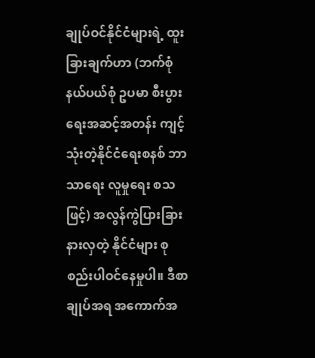ချုပ်ဝင်နိုင်ငံများရဲ့ ထူးခြားချက်ဟာ (ဘက်စုံ နယ်ပယ်စုံ ဥပမာ စီးပွားရေးအဆင့်အတန်း ကျင့်သုံးတဲ့နိုင်ငံရေးစနစ် ဘာသာရေး လူမှုရေး စသဖြင့်) အလွန်ကွဲပြားခြားနားလှတဲ့ နိုင်ငံများ စုစည်းပါဝင်နေမှုပါ။ ဒီစာချုပ်အရ အကောက်အ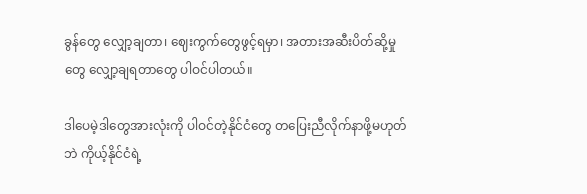ခွန်တွေ လျှော့ချတာ၊ ဈေးကွက်တွေဖွင့်ရမှာ၊ အတားအဆီးပိတ်ဆို့မှုတွေ လျှော့ချရတာတွေ ပါဝင်ပါတယ်။

ဒါပေမဲ့ဒါတွေအားလုံးကို ပါဝင်တဲ့နိုင်ငံတွေ တပြေးညီလိုက်နာဖို့မဟုတ်ဘဲ ကိုယ့်နိုင်ငံရဲ့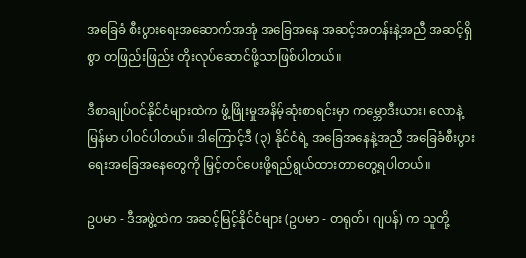အခြေခံ စီးပွားရေးအဆောက်အအုံ အခြေအနေ အဆင့်အတန်းနဲ့အညီ အဆင့်ရှိစွာ တဖြည်းဖြည်း တိုးလုပ်ဆောင်ဖို့သာဖြစ်ပါတယ်။

ဒီစာချုပ်ဝင်နိုင်ငံများထဲက ဖွံ့ဖြိုးမှုအနိမ့်ဆုံးစာရင်းမှာ ကမ္ဘောဒီးယား၊ လောနဲ့ မြန်မာ ပါဝင်ပါတယ်။ ဒါကြောင့်ဒီ (၃) နိုင်ငံရဲ့ အခြေအနေနဲ့အညီ အခြေခံစီးပွားရေးအခြေအနေတွေကို မြှင့်တင်ပေးဖို့ရည်ရွယ်ထားတာတွေ့ရပါတယ်။

ဥပမာ - ဒီအဖွဲ့ထဲက အဆင့်မြင့်နိုင်ငံများ (ဥပမာ - တရုတ်၊ ဂျပန်) က သူတို့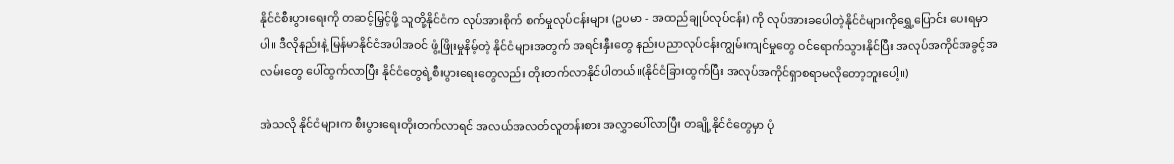နိုင်ငံစီးပွားရေးကို တဆင့်မြှင့်ဖို့ သူတို့နိုင်ငံက လုပ်အားစိုက် စက်မှုလုပ်ငန်းများ (ဥပမာ - အထည်ချုပ်လုပ်ငန်း) ကို လုပ်အားခပေါတဲ့နိုင်ငံများကိုရွှေ့ပြောင်း ပေးရမှာပါ။ ဒီလိုနည်းနဲ့ မြန်မာနိုင်ငံအပါအဝင် ဖွံ့ဖြိုးမှုနိမ့်တဲ့ နိုင်ငံများအတွက် အရင်းနှီးတွေ နည်းပညာလုပ်ငန်းကျွမ်းကျင်မှုတွေ ဝင်ရောက်သွားနိုင်ပြီး အလုပ်အကိုင်အခွင့်အလမ်းတွေ ပေါ်ထွက်လာပြီး နိုင်ငံတွေရဲ့စီးပွားရေးတွေလည်း တိုးတက်လာနိုင်ပါတယ်။(နိုင်ငံခြားထွက်ပြီး အလုပ်အကိုင်ရှာစရာမလိုတော့ဘူးပေါ့။)

အဲသလို နိုင်ငံများက စီးပွားရေးတိုးတက်လာရင် အလယ်အလတ်လူတန်းစား အလွှာပေါ်လာပြီး တချို့နိုင်ငံတွေမှာ ပုံ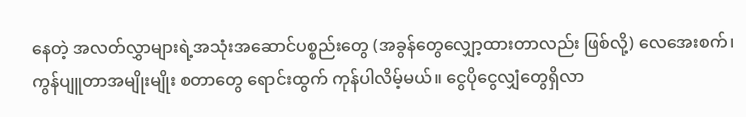နေတဲ့ အလတ်လွှာများရဲ့အသုံးအဆောင်ပစ္စည်းတွေ (အခွန်တွေလျှော့ထားတာလည်း ဖြစ်လို့) လေအေးစက်၊ ကွန်ပျူတာအမျိုးမျိုး စတာတွေ ရောင်းထွက် ကုန်ပါလိမ့်မယ်။ ငွေပိုငွေလျှံတွေရှိလာ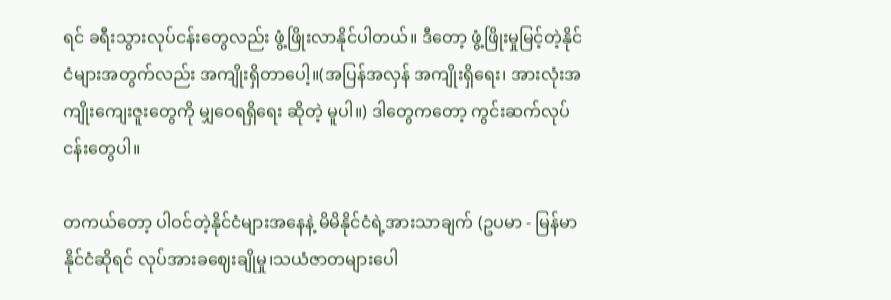ရင် ခရီးသွားလုပ်ငန်းတွေလည်း ဖွံ့ဖြိုးလာနိုင်ပါတယ်။ ဒီတော့ ဖွံ့ဖြိုးမှုမြင့်တဲ့နိုင်ငံများအတွက်လည်း အကျိုးရှိတာပေါ့။(အပြန်အလှန် အကျိုးရှိရေး၊ အားလုံးအကျိုးကျေးဇူးတွေကို မျှဝေရရှိရေး ဆိုတဲ့ မူပါ။) ဒါတွေကတော့ ကွင်းဆက်လုပ်ငန်းတွေပါ။

တကယ်တော့ ပါဝင်တဲ့နိုင်ငံများအနေနဲ့ မိမိနိုင်ငံရဲ့အားသာချက် (ဥပမာ - မြန်မာနိုင်ငံဆိုရင် လုပ်အားခဈေးချိုမှု၊သယံဇာတများပေါ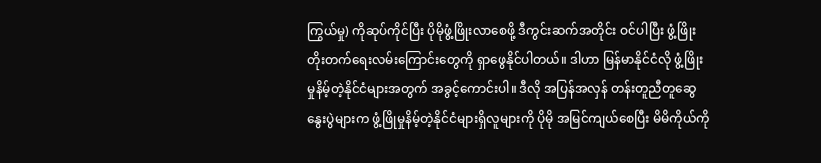ကြွယ်မှု) ကိုဆုပ်ကိုင်ပြီး ပိုမိုဖွံ့ဖြိုးလာစေဖို့ ဒီကွင်းဆက်အတိုင်း ဝင်ပါပြီး ဖွံ့ဖြိုးတိုးတက်ရေးလမ်းကြောင်းတွေကို ရှာဖွေနိုင်ပါတယ်။ ဒါဟာ မြန်မာနိုင်ငံလို ဖွံ့ဖြိုးမှုနိမ့်တဲ့နိုင်ငံများအတွက် အခွင့်ကောင်းပါ။ ဒီလို အပြန်အလှန် တန်းတူညီတူဆွေနွေးပွဲများက ဖွံ့ဖြိုမှုနိမ့်တဲ့နိုင်ငံများရှိလူများကို ပိုမို အမြင်ကျယ်စေပြီး မိမိကိုယ်ကို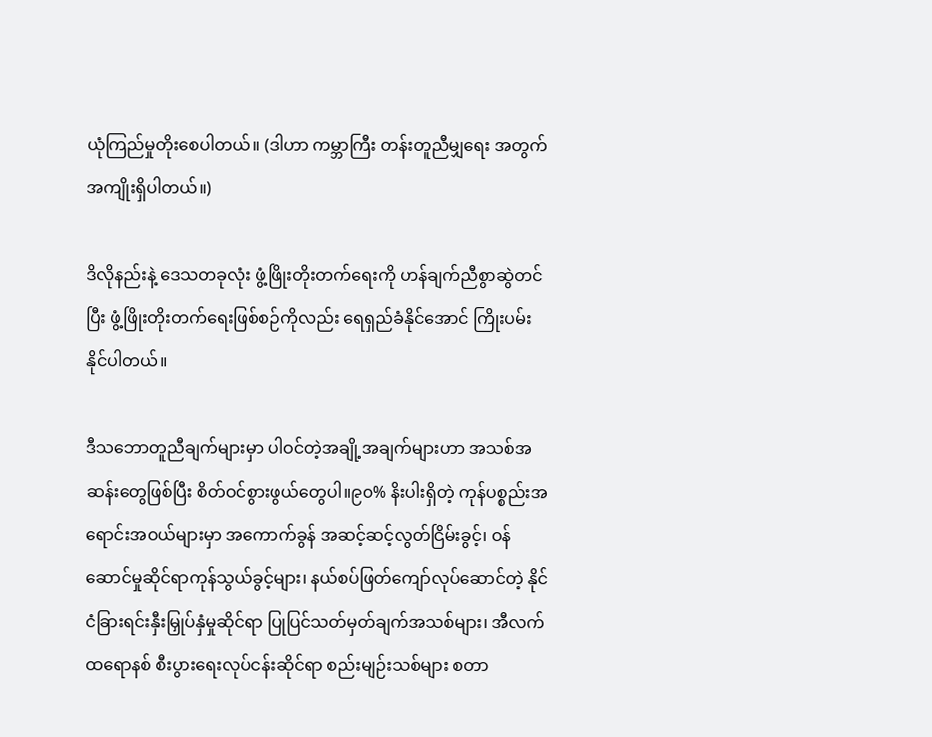ယုံကြည်မှုတိုးစေပါတယ်။ (ဒါဟာ ကမ္ဘာကြီး တန်းတူညီမျှရေး အတွက်အကျိုးရှိပါတယ်။)

ဒိလိုနည်းနဲ့ ဒေသတခုလုံး ဖွံ့ဖြိုးတိုးတက်ရေးကို ဟန်ချက်ညီစွာဆွဲတင်ပြီး ဖွံ့ဖြိုးတိုးတက်ရေးဖြစ်စဉ်ကိုလည်း ရေရှည်ခံနိုင်အောင် ကြိုးပမ်းနိုင်ပါတယ်။

ဒီသဘောတူညီချက်များမှာ ပါဝင်တဲ့အချို့အချက်များဟာ အသစ်အဆန်းတွေဖြစ်ပြီး စိတ်ဝင်စွားဖွယ်တွေပါ။၉၀% နိးပါးရှိတဲ့ ကုန်ပစ္စည်းအရောင်းအဝယ်များမှာ အကောက်ခွန် အဆင့်ဆင့်လွတ်ငြိမ်းခွင့်၊ ဝန်ဆောင်မှုဆိုင်ရာကုန်သွယ်ခွင့်များ၊ နယ်စပ်ဖြတ်ကျော်လုပ်ဆောင်တဲ့ နိုင်ငံခြားရင်းနှီးမြှုပ်နှံမှုဆိုင်ရာ ပြုပြင်သတ်မှတ်ချက်အသစ်များ၊ အီလက်ထရောနစ် စီးပွားရေးလုပ်ငန်းဆိုင်ရာ စည်းမျဉ်းသစ်များ စတာ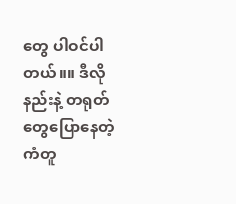တွေ ပါဝင်ပါတယ်။။ ဒီလိုနည်းနဲ့ တရုတ်တွေပြောနေတဲ့ ကံတူ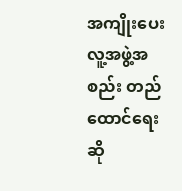အကျိုးပေးလူ့အဖွဲ့အစည်း တည်ထောင်ရေး ဆို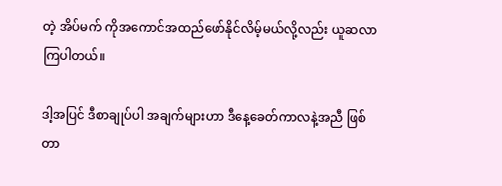တဲ့ အိပ်မက် ကိုအကောင်အထည်ဖော်နိုင်လိမ့်မယ်လို့လည်း ယူဆလာကြပါတယ်။

ဒါ့အပြင် ဒီစာချုပ်ပါ အချက်များဟာ ဒီနေ့ခေတ်ကာလနဲ့အညီ ဖြစ်တာ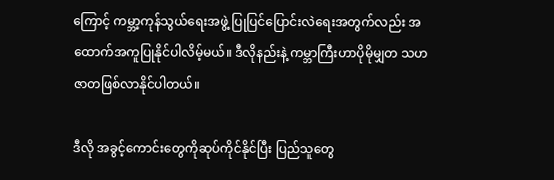ကြောင့် ကမ္ဘာ့ကုန်သွယ်ရေးအဖွဲ့ ပြုပြင်ပြောင်းလဲရေးအတွက်လည်း အထောက်အကူပြုနိုင်ပါလိမ့်မယ်။ ဒီလိုနည်းနဲ့ ကမ္ဘာကြီးဟာပိုမိုမျှတ သဟဇာတဖြစ်လာနိုင်ပါတယ်။

ဒီလို အခွင့်ကောင်းတွေကိုဆုပ်ကိုင်နိုင်ပြီး ပြည်သူတွေ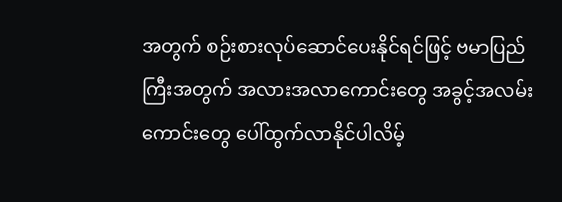အတွက် စဉ်းစားလုပ်ဆောင်ပေးနိုင်ရင်ဖြင့် ဗမာပြည်ကြီးအတွက် အလားအလာကောင်းတွေ အခွင့်အလမ်းကောင်းတွေ ပေါ်ထွက်လာနိုင်ပါလိမ့်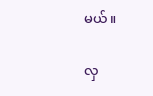မယ်။

လှ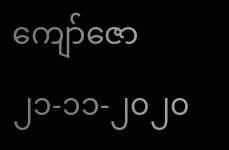ကျော်ဇော
၂၁-၁၁-၂၀၂၀